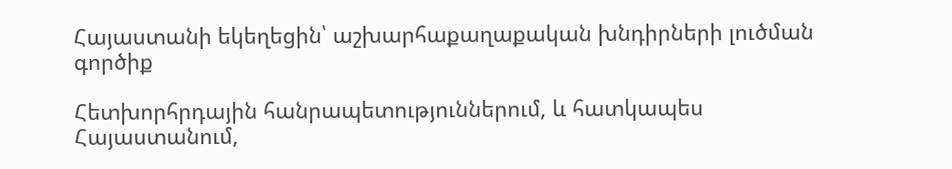Հայաստանի եկեղեցին՝ աշխարհաքաղաքական խնդիրների լուծման գործիք

Հետխորհրդային հանրապետություններում, և հատկապես Հայաստանում,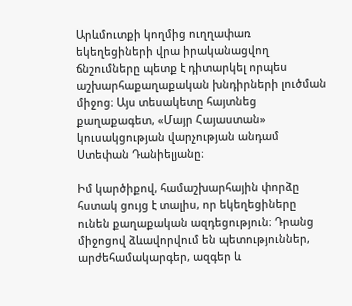Արևմուտքի կողմից ուղղափառ եկեղեցիների վրա իրականացվող ճնշումները պետք է դիտարկել որպես աշխարհաքաղաքական խնդիրների լուծման միջոց։ Այս տեսակետը հայտնեց քաղաքագետ, «Մայր Հայաստան» կուսակցության վարչության անդամ Ստեփան Դանիելյանը։

Իմ կարծիքով, համաշխարհային փորձը հստակ ցույց է տալիս, որ եկեղեցիները ունեն քաղաքական ազդեցություն։ Դրանց միջոցով ձևավորվում են պետություններ, արժեհամակարգեր, ազգեր և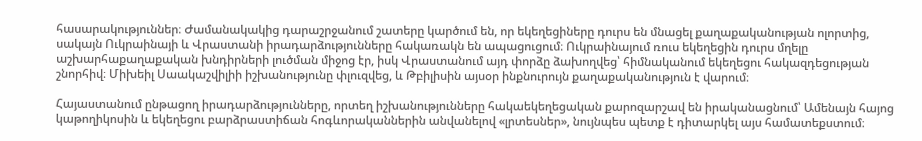հասարակություններ։ Ժամանակակից դարաշրջանում շատերը կարծում են, որ եկեղեցիները դուրս են մնացել քաղաքականության ոլորտից, սակայն Ուկրաինայի և Վրաստանի իրադարձությունները հակառակն են ապացուցում։ Ուկրաինայում ռուս եկեղեցին դուրս մղելը աշխարհաքաղաքական խնդիրների լուծման միջոց էր, իսկ Վրաստանում այդ փորձը ձախողվեց՝ հիմնականում եկեղեցու հակազդեցության շնորհիվ։ Միխեիլ Սաակաշվիլիի իշխանությունը փլուզվեց, և Թբիլիսին այսօր ինքնուրույն քաղաքականություն է վարում։

Հայաստանում ընթացող իրադարձությունները, որտեղ իշխանությունները հակաեկեղեցական քարոզարշավ են իրականացնում՝ Ամենայն հայոց կաթողիկոսին և եկեղեցու բարձրաստիճան հոգևորականներին անվանելով «լրտեսներ», նույնպես պետք է դիտարկել այս համատեքստում։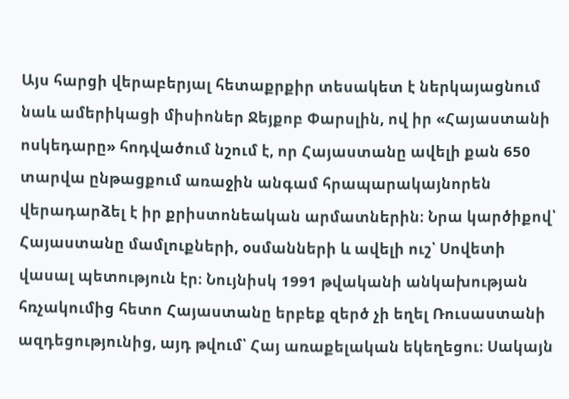Այս հարցի վերաբերյալ հետաքրքիր տեսակետ է ներկայացնում նաև ամերիկացի միսիոներ Ջեյքոբ Փարսլին, ով իր «Հայաստանի ոսկեդարը» հոդվածում նշում է, որ Հայաստանը ավելի քան 650 տարվա ընթացքում առաջին անգամ հրապարակայնորեն վերադարձել է իր քրիստոնեական արմատներին։ Նրա կարծիքով՝ Հայաստանը մամլուքների, օսմանների և ավելի ուշ՝ Սովետի վասալ պետություն էր։ Նույնիսկ 1991 թվականի անկախության հռչակումից հետո Հայաստանը երբեք զերծ չի եղել Ռուսաստանի ազդեցությունից, այդ թվում՝ Հայ առաքելական եկեղեցու։ Սակայն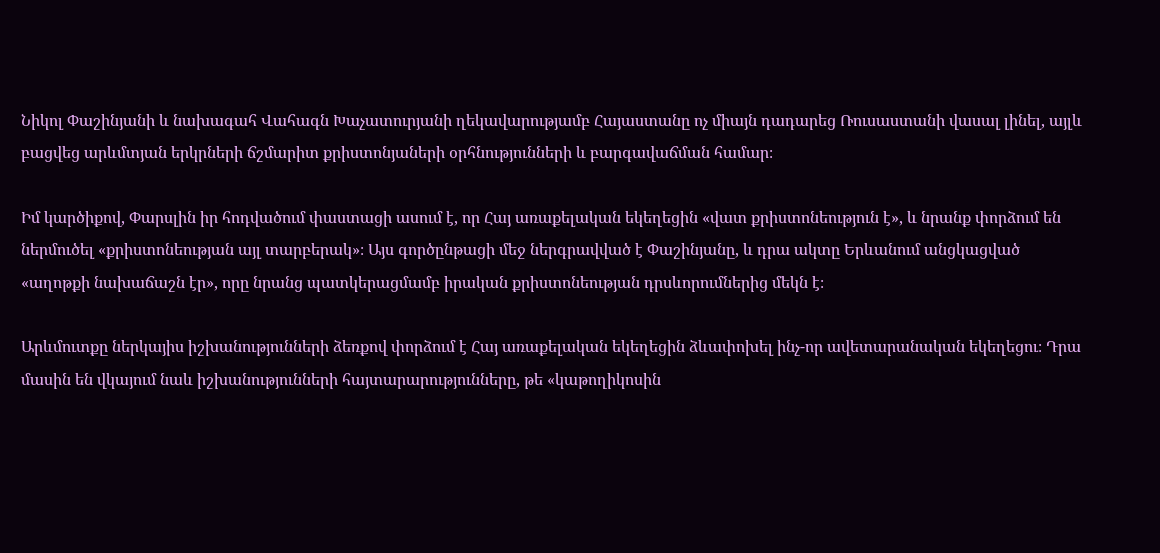Նիկոլ Փաշինյանի և նախագահ Վահագն Խաչատուրյանի ղեկավարությամբ Հայաստանը ոչ միայն դադարեց Ռուսաստանի վասալ լինել, այլև բացվեց արևմտյան երկրների ճշմարիտ քրիստոնյաների օրհնությունների և բարգավաճման համար։

Իմ կարծիքով, Փարսլին իր հոդվածում փաստացի ասում է, որ Հայ առաքելական եկեղեցին «վատ քրիստոնեություն է», և նրանք փորձում են ներմուծել «քրիստոնեության այլ տարբերակ»։ Այս գործընթացի մեջ ներգրավված է Փաշինյանը, և դրա ակտը Երևանում անցկացված «աղոթքի նախաճաշն էր», որը նրանց պատկերացմամբ իրական քրիստոնեության դրսևորումներից մեկն է։

Արևմուտքը ներկայիս իշխանությունների ձեռքով փորձում է Հայ առաքելական եկեղեցին ձևափոխել ինչ-որ ավետարանական եկեղեցու։ Դրա մասին են վկայում նաև իշխանությունների հայտարարությունները, թե «կաթողիկոսին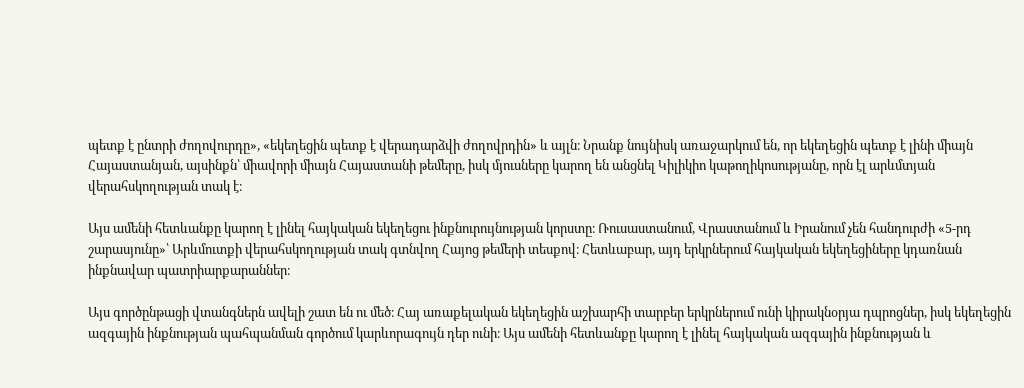պետք է ընտրի ժողովուրդը», «եկեղեցին պետք է վերադարձվի ժողովրդին» և այլն։ Նրանք նույնիսկ առաջարկում են, որ եկեղեցին պետք է լինի միայն Հայաստանյան, այսինքն՝ միավորի միայն Հայաստանի թեմերը, իսկ մյուսները կարող են անցնել Կիլիկիո կաթողիկոսությանը, որն էլ արևմտյան վերահսկողության տակ է։

Այս ամենի հետևանքը կարող է լինել հայկական եկեղեցու ինքնուրույնության կորստը։ Ռուսաստանում, Վրաստանում և Իրանում չեն հանդուրժի «5-րդ շարասյունը»՝ Արևմուտքի վերահսկողության տակ գտնվող Հայոց թեմերի տեսքով։ Հետևաբար, այդ երկրներում հայկական եկեղեցիները կդառնան ինքնավար պատրիարքարաններ։

Այս գործընթացի վտանգներն ավելի շատ են ու մեծ։ Հայ առաքելական եկեղեցին աշխարհի տարբեր երկրներում ունի կիրակնօրյա դպրոցներ, իսկ եկեղեցին ազգային ինքնության պահպանման գործում կարևորագույն դեր ունի։ Այս ամենի հետևանքը կարող է լինել հայկական ազգային ինքնության և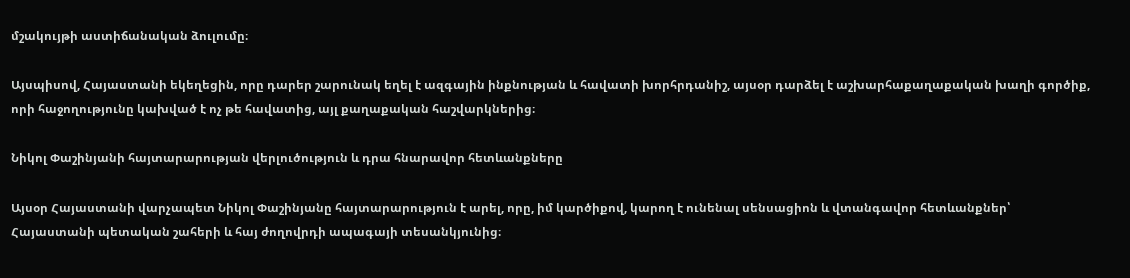մշակույթի աստիճանական ձուլումը։

Այսպիսով, Հայաստանի եկեղեցին, որը դարեր շարունակ եղել է ազգային ինքնության և հավատի խորհրդանիշ, այսօր դարձել է աշխարհաքաղաքական խաղի գործիք, որի հաջողությունը կախված է ոչ թե հավատից, այլ քաղաքական հաշվարկներից։

Նիկոլ Փաշինյանի հայտարարության վերլուծություն և դրա հնարավոր հետևանքները

Այսօր Հայաստանի վարչապետ Նիկոլ Փաշինյանը հայտարարություն է արել, որը, իմ կարծիքով, կարող է ունենալ սենսացիոն և վտանգավոր հետևանքներ՝ Հայաստանի պետական շահերի և հայ ժողովրդի ապագայի տեսանկյունից։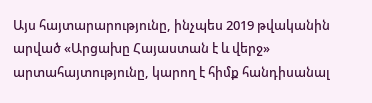Այս հայտարարությունը, ինչպես 2019 թվականին արված «Արցախը Հայաստան է և վերջ» արտահայտությունը, կարող է հիմք հանդիսանալ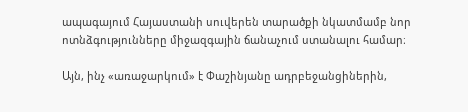ապագայում Հայաստանի սուվերեն տարածքի նկատմամբ նոր ոտնձգությունները միջազգային ճանաչում ստանալու համար։

Այն, ինչ «առաջարկում» է Փաշինյանը ադրբեջանցիներին,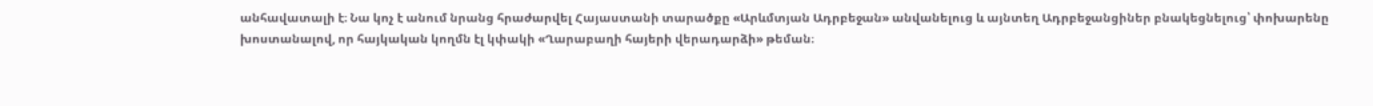անհավատալի է։ Նա կոչ է անում նրանց հրաժարվել Հայաստանի տարածքը «Արևմտյան Ադրբեջան» անվանելուց և այնտեղ Ադրբեջանցիներ բնակեցնելուց՝ փոխարենը խոստանալով, որ հայկական կողմն էլ կփակի «Ղարաբաղի հայերի վերադարձի» թեման։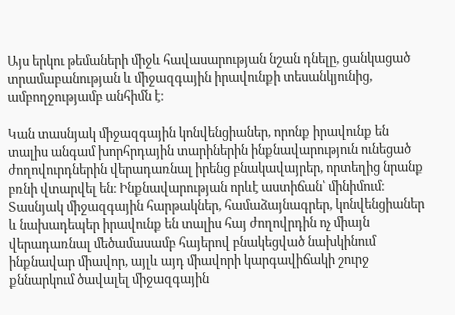Այս երկու թեմաների միջև հավասարության նշան դնելը, ցանկացած տրամաբանության և միջազգային իրավունքի տեսանկյունից, ամբողջությամբ անհիմն է։

Կան տասնյակ միջազգային կոնվենցիաներ, որոնք իրավունք են տալիս անգամ խորհրդային տարիներին ինքնավարություն ունեցած ժողովուրդներին վերադառնալ իրենց բնակավայրեր, որտեղից նրանք բռնի վտարվել են։ Ինքնավարության որևէ աստիճան՝ մինիմում։ Տասնյակ միջազգային հարթակներ, համաձայնագրեր, կոնվենցիաներ և նախադեպեր իրավունք են տալիս հայ ժողովրդին ոչ միայն վերադառնալ մեծամասամբ հայերով բնակեցված նախկինում ինքնավար միավոր, այլև այդ միավորի կարգավիճակի շուրջ քննարկում ծավալել միջազգային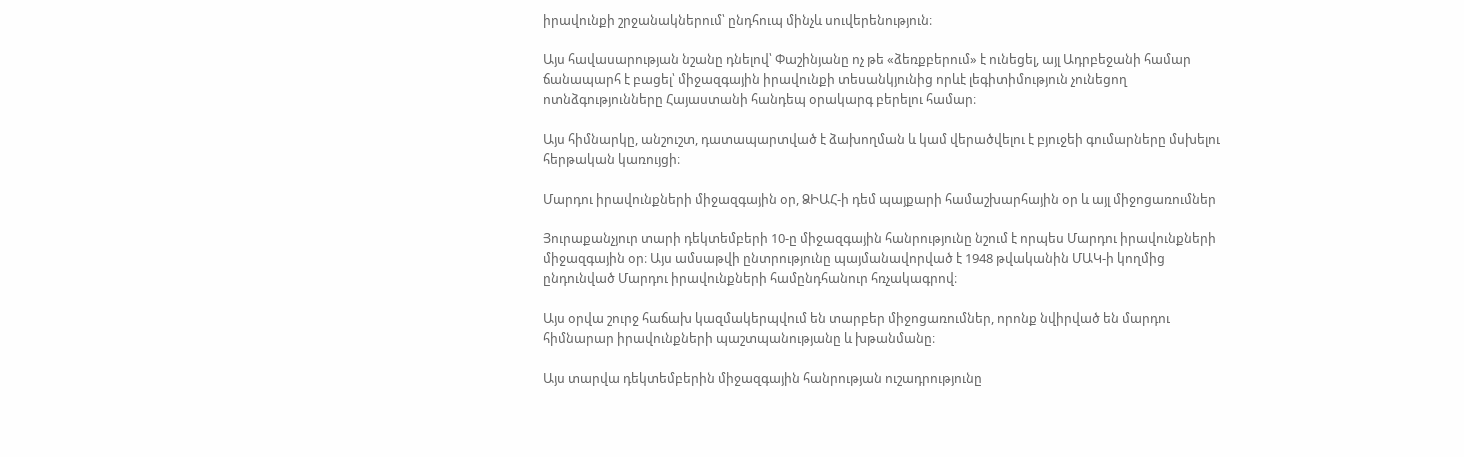իրավունքի շրջանակներում՝ ընդհուպ մինչև սուվերենություն։

Այս հավասարության նշանը դնելով՝ Փաշինյանը ոչ թե «ձեռքբերում» է ունեցել, այլ Ադրբեջանի համար ճանապարհ է բացել՝ միջազգային իրավունքի տեսանկյունից որևէ լեգիտիմություն չունեցող ոտնձգությունները Հայաստանի հանդեպ օրակարգ բերելու համար։

Այս հիմնարկը, անշուշտ, դատապարտված է ձախողման և կամ վերածվելու է բյուջեի գումարները մսխելու հերթական կառույցի։

Մարդու իրավունքների միջազգային օր, ՁԻԱՀ-ի դեմ պայքարի համաշխարհային օր և այլ միջոցառումներ

Յուրաքանչյուր տարի դեկտեմբերի 10-ը միջազգային հանրությունը նշում է որպես Մարդու իրավունքների միջազգային օր։ Այս ամսաթվի ընտրությունը պայմանավորված է 1948 թվականին ՄԱԿ-ի կողմից ընդունված Մարդու իրավունքների համընդհանուր հռչակագրով։

Այս օրվա շուրջ հաճախ կազմակերպվում են տարբեր միջոցառումներ, որոնք նվիրված են մարդու հիմնարար իրավունքների պաշտպանությանը և խթանմանը։

Այս տարվա դեկտեմբերին միջազգային հանրության ուշադրությունը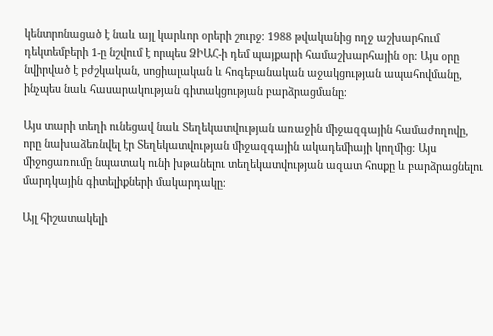կենտրոնացած է նաև այլ կարևոր օրերի շուրջ։ 1988 թվականից ողջ աշխարհում դեկտեմբերի 1-ը նշվում է որպես ՁԻԱՀ-ի դեմ պայքարի համաշխարհային օր։ Այս օրը նվիրված է բժշկական, սոցիալական և հոգեբանական աջակցության ապահովմանը, ինչպես նաև հասարակության գիտակցության բարձրացմանը։

Այս տարի տեղի ունեցավ նաև Տեղեկատվության առաջին միջազգային համաժողովը, որը նախաձեռնվել էր Տեղեկատվության միջազգային ակադեմիայի կողմից։ Այս միջոցառումը նպատակ ունի խթանելու տեղեկատվության ազատ հոսքը և բարձրացնելու մարդկային գիտելիքների մակարդակը։

Այլ հիշատակելի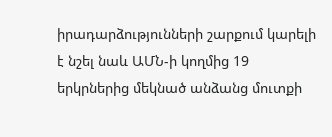իրադարձությունների շարքում կարելի է նշել նաև ԱՄՆ-ի կողմից 19 երկրներից մեկնած անձանց մուտքի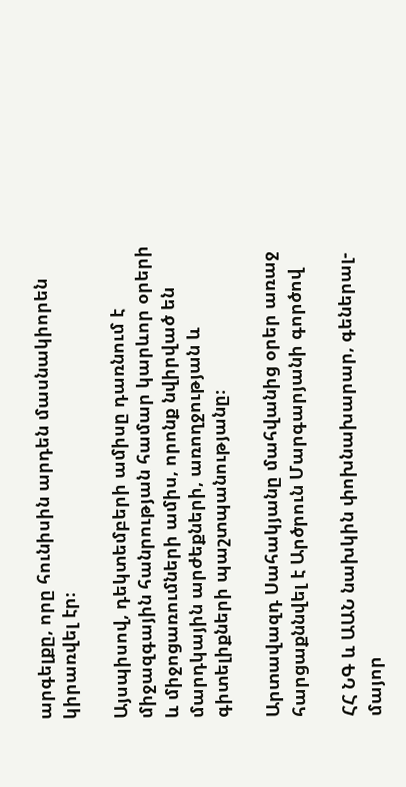արգելքը, որը հունիսին արդեն մասնակիորեն կիրառվել էր։

Այսպիսով, դեկտեմբերի ամիսը դառնում է միջազգային հանրության համար կարևոր օրերի և միջոցառումների ամիս, որոնք նվիրված են մարդկային արժեքների, առողջության և գիտելիքների պաշտպանությանը։

Արտավազդ Սահակյանը մահվանից օրեր առաջ հարցաքննվել է Արծրուն Մարգարյանի գործով

ՀՀ ՆԳ և ԱԱՆ նախկին փոխնախարար, գեներալ-մայոր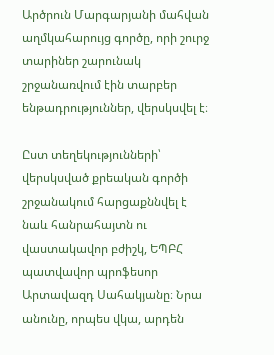Արծրուն Մարգարյանի մահվան աղմկահարույց գործը, որի շուրջ տարիներ շարունակ շրջանառվում էին տարբեր ենթադրություններ, վերսկսվել է։

Ըստ տեղեկությունների՝ վերսկսված քրեական գործի շրջանակում հարցաքննվել է նաև հանրահայտն ու վաստակավոր բժիշկ, ԵՊԲՀ պատվավոր պրոֆեսոր Արտավազդ Սահակյանը։ Նրա անունը, որպես վկա, արդեն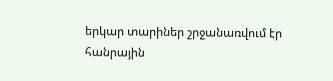երկար տարիներ շրջանառվում էր հանրային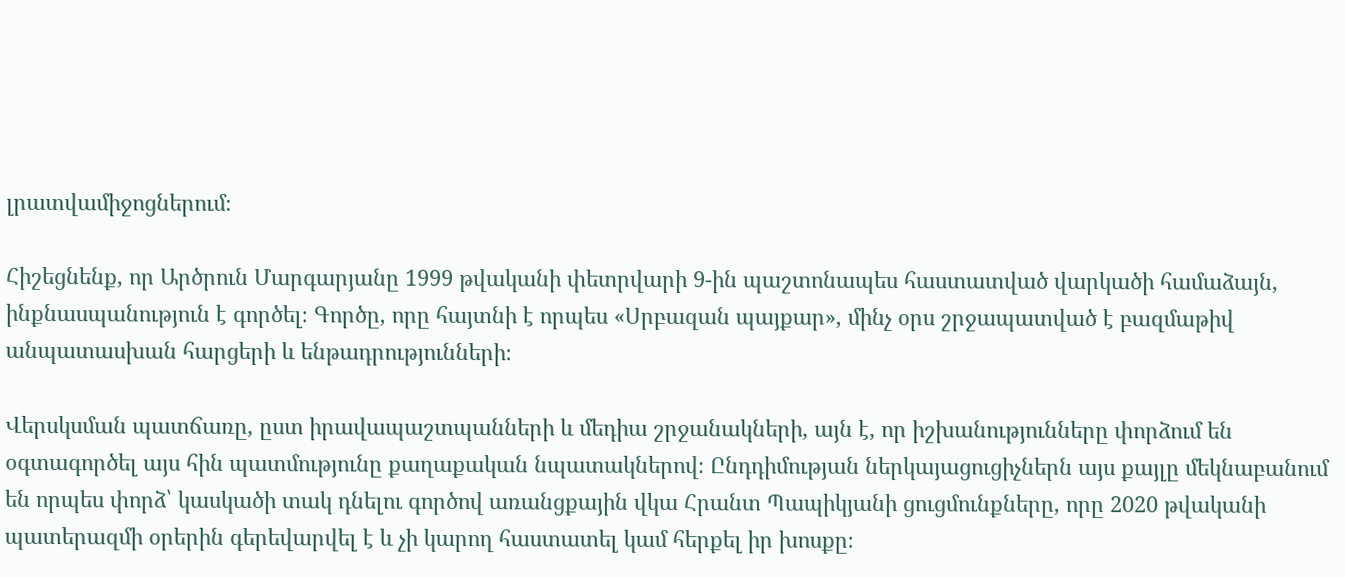լրատվամիջոցներում։

Հիշեցնենք, որ Արծրուն Մարգարյանը 1999 թվականի փետրվարի 9-ին պաշտոնապես հաստատված վարկածի համաձայն, ինքնասպանություն է գործել։ Գործը, որը հայտնի է որպես «Սրբազան պայքար», մինչ օրս շրջապատված է բազմաթիվ անպատասխան հարցերի և ենթադրությունների։

Վերսկսման պատճառը, ըստ իրավապաշտպանների և մեդիա շրջանակների, այն է, որ իշխանությունները փորձում են օգտագործել այս հին պատմությունը քաղաքական նպատակներով։ Ընդդիմության ներկայացուցիչներն այս քայլը մեկնաբանում են որպես փորձ՝ կասկածի տակ դնելու գործով առանցքային վկա Հրանտ Պապիկյանի ցուցմունքները, որը 2020 թվականի պատերազմի օրերին գերեվարվել է և չի կարող հաստատել կամ հերքել իր խոսքը։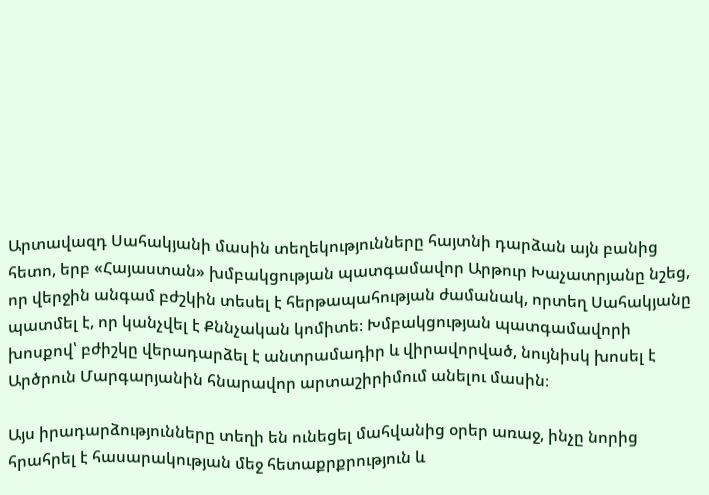Արտավազդ Սահակյանի մասին տեղեկությունները հայտնի դարձան այն բանից հետո, երբ «Հայաստան» խմբակցության պատգամավոր Արթուր Խաչատրյանը նշեց, որ վերջին անգամ բժշկին տեսել է հերթապահության ժամանակ, որտեղ Սահակյանը պատմել է, որ կանչվել է Քննչական կոմիտե։ Խմբակցության պատգամավորի խոսքով՝ բժիշկը վերադարձել է անտրամադիր և վիրավորված, նույնիսկ խոսել է Արծրուն Մարգարյանին հնարավոր արտաշիրիմում անելու մասին։

Այս իրադարձությունները տեղի են ունեցել մահվանից օրեր առաջ, ինչը նորից հրահրել է հասարակության մեջ հետաքրքրություն և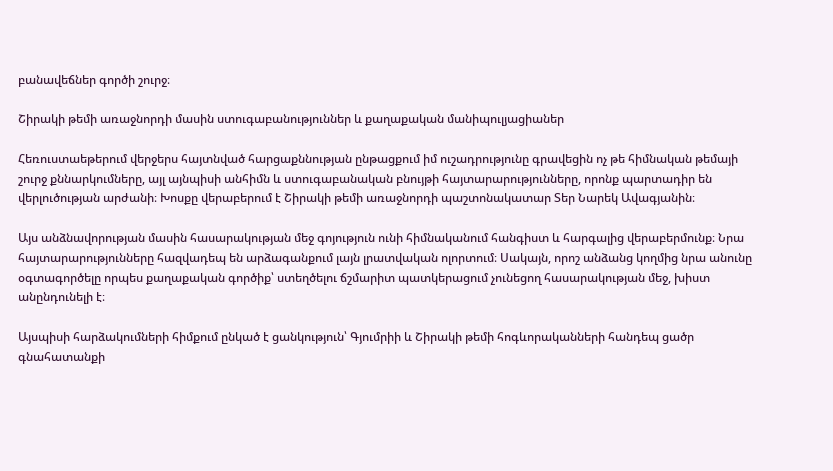բանավեճներ գործի շուրջ։

Շիրակի թեմի առաջնորդի մասին ստուգաբանություններ և քաղաքական մանիպուլյացիաներ

Հեռուստաեթերում վերջերս հայտնված հարցաքննության ընթացքում իմ ուշադրությունը գրավեցին ոչ թե հիմնական թեմայի շուրջ քննարկումները, այլ այնպիսի անհիմն և ստուգաբանական բնույթի հայտարարությունները, որոնք պարտադիր են վերլուծության արժանի։ Խոսքը վերաբերում է Շիրակի թեմի առաջնորդի պաշտոնակատար Տեր Նարեկ Ավագյանին։

Այս անձնավորության մասին հասարակության մեջ գոյություն ունի հիմնականում հանգիստ և հարգալից վերաբերմունք։ Նրա հայտարարությունները հազվադեպ են արձագանքում լայն լրատվական ոլորտում։ Սակայն, որոշ անձանց կողմից նրա անունը օգտագործելը որպես քաղաքական գործիք՝ ստեղծելու ճշմարիտ պատկերացում չունեցող հասարակության մեջ, խիստ անընդունելի է։

Այսպիսի հարձակումների հիմքում ընկած է ցանկություն՝ Գյումրիի և Շիրակի թեմի հոգևորականների հանդեպ ցածր գնահատանքի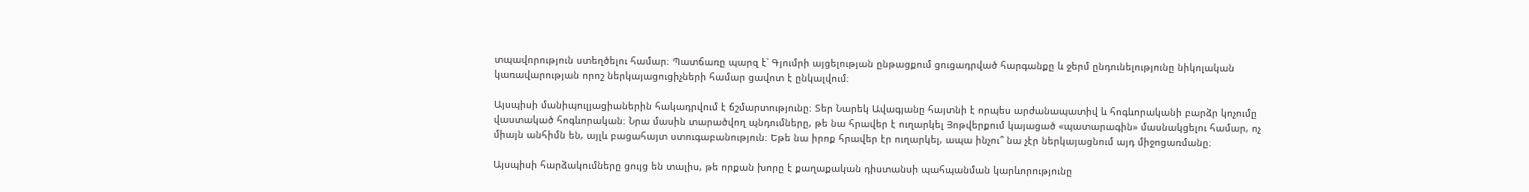տպավորություն ստեղծելու համար։ Պատճառը պարզ է՝ Գյումրի այցելության ընթացքում ցուցադրված հարգանքը և ջերմ ընդունելությունը նիկոլական կառավարության որոշ ներկայացուցիչների համար ցավոտ է ընկալվում։

Այսպիսի մանիպուլյացիաներին հակադրվում է ճշմարտությունը։ Տեր Նարեկ Ավագյանը հայտնի է որպես արժանապատիվ և հոգևորականի բարձր կոչումը վաստակած հոգևորական։ Նրա մասին տարածվող պնդումները, թե նա հրավեր է ուղարկել Յոթվերքում կայացած «պատարագին» մասնակցելու համար, ոչ միայն անհիմն են, այլև բացահայտ ստուգաբանություն։ Եթե նա իրոք հրավեր էր ուղարկել, ապա ինչու՞ նա չէր ներկայացնում այդ միջոցառմանը։

Այսպիսի հարձակումները ցույց են տալիս, թե որքան խորը է քաղաքական դիստանսի պահպանման կարևորությունը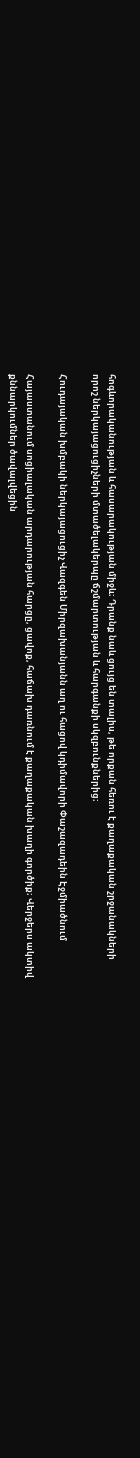հոգևորականության և հասարակության միջև։ Դրանք նաև ցույց են տալիս, թե որքան հեռու է քաղաքական շրջանակների որոշ ներկայացուցիչների մտածելակերպը ճշմարտության և հարգանքի սկզբունքներից։

Հուդայական խմբակի ներկայացուցիչ Վազգեն Միրզախանյանն աղ ու հացով կդիմավորի Փաշազադեին Էջմիածնում

Հայաստանում սոցիալական արդարության հարցը, ցավոք, հաճախ դառնում է քաղաքական խաղի գործիք։ Վերջերս ակտիվ քննարկումներ ծավալվեցին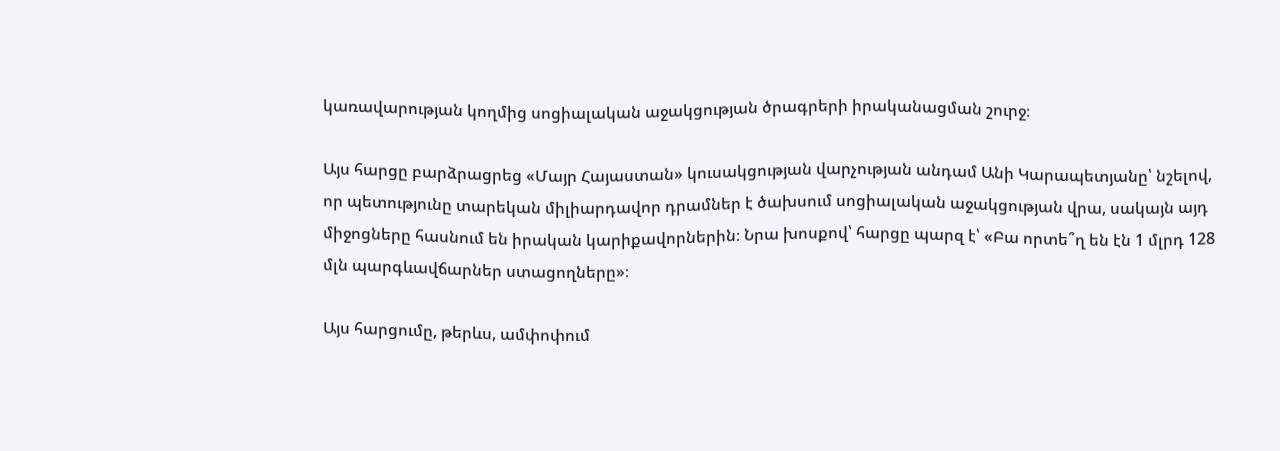կառավարության կողմից սոցիալական աջակցության ծրագրերի իրականացման շուրջ։

Այս հարցը բարձրացրեց «Մայր Հայաստան» կուսակցության վարչության անդամ Անի Կարապետյանը՝ նշելով, որ պետությունը տարեկան միլիարդավոր դրամներ է ծախսում սոցիալական աջակցության վրա, սակայն այդ միջոցները հասնում են իրական կարիքավորներին։ Նրա խոսքով՝ հարցը պարզ է՝ «Բա որտե՞ղ են էն 1 մլրդ 128 մլն պարգևավճարներ ստացողները»։

Այս հարցումը, թերևս, ամփոփում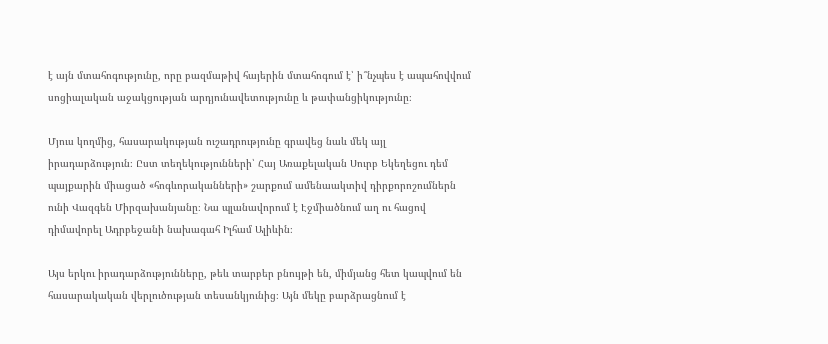է այն մտահոգությունը, որը բազմաթիվ հայերին մտահոգում է՝ ի՞նչպես է ապահովվում սոցիալական աջակցության արդյունավետությունը և թափանցիկությունը։

Մյուս կողմից, հասարակության ուշադրությունը գրավեց նաև մեկ այլ իրադարձություն։ Ըստ տեղեկությունների՝ Հայ Առաքելական Սուրբ Եկեղեցու դեմ պայքարին միացած «հոգևորականների» շարքում ամենաակտիվ դիրքորոշումներն ունի Վազգեն Միրզախանյանը։ Նա պլանավորում է Էջմիածնում աղ ու հացով դիմավորել Ադրբեջանի նախագահ Իլհամ Ալիևին։

Այս երկու իրադարձությունները, թեև տարբեր բնույթի են, միմյանց հետ կապվում են հասարակական վերլուծության տեսանկյունից։ Այն մեկը բարձրացնում է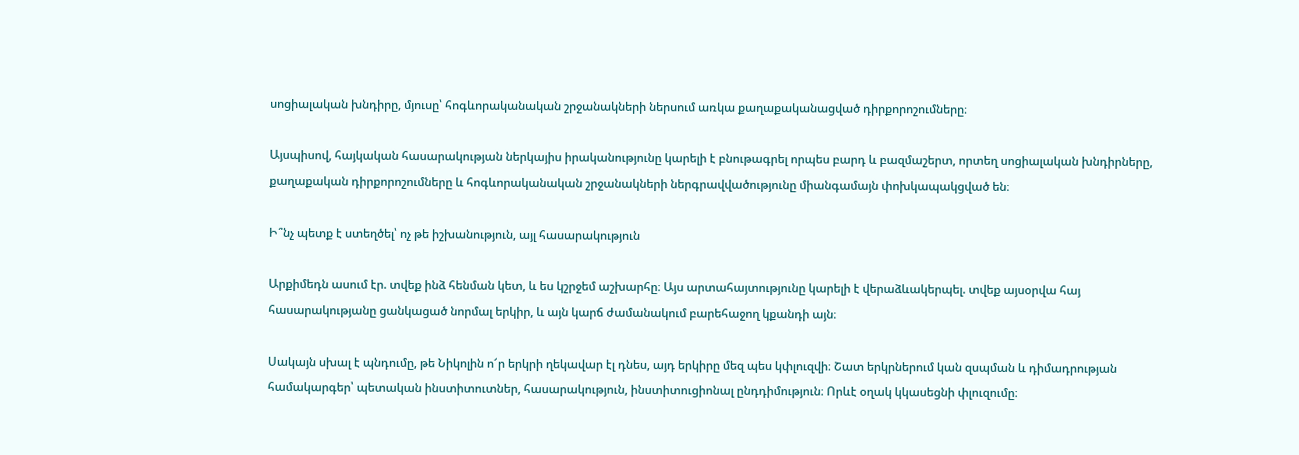սոցիալական խնդիրը, մյուսը՝ հոգևորականական շրջանակների ներսում առկա քաղաքականացված դիրքորոշումները։

Այսպիսով, հայկական հասարակության ներկայիս իրականությունը կարելի է բնութագրել որպես բարդ և բազմաշերտ, որտեղ սոցիալական խնդիրները, քաղաքական դիրքորոշումները և հոգևորականական շրջանակների ներգրավվածությունը միանգամայն փոխկապակցված են։

Ի՞նչ պետք է ստեղծել՝ ոչ թե իշխանություն, այլ հասարակություն

Արքիմեդն ասում էր. տվեք ինձ հենման կետ, և ես կշրջեմ աշխարհը։ Այս արտահայտությունը կարելի է վերաձևակերպել. տվեք այսօրվա հայ հասարակությանը ցանկացած նորմալ երկիր, և այն կարճ ժամանակում բարեհաջող կքանդի այն։

Սակայն սխալ է պնդումը, թե Նիկոլին ո՜ր երկրի ղեկավար էլ դնես, այդ երկիրը մեզ պես կփլուզվի։ Շատ երկրներում կան զսպման և դիմադրության համակարգեր՝ պետական ինստիտուտներ, հասարակություն, ինստիտուցիոնալ ընդդիմություն։ Որևէ օղակ կկասեցնի փլուզումը։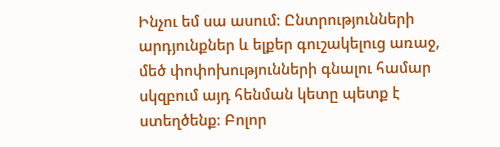Ինչու եմ սա ասում։ Ընտրությունների արդյունքներ և ելքեր գուշակելուց առաջ, մեծ փոփոխությունների գնալու համար սկզբում այդ հենման կետը պետք է ստեղծենք։ Բոլոր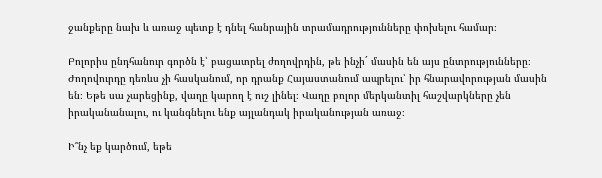ջանքերը նախ և առաջ պետք է դնել հանրային տրամադրությունները փոխելու համար։

Բոլորիս ընդհանուր գործն է՝ բացատրել ժողովրդին, թե ինչի´ մասին են այս ընտրությունները։ Ժողովուրդը դեռևս չի հասկանում, որ դրանք Հայաստանում ապրելու՝ իր հնարավորության մասին են։ Եթե սա չարեցինք, վաղը կարող է ուշ լինել։ Վաղը բոլոր մերկանտիլ հաշվարկները չեն իրականանալու, ու կանգնելու ենք այլանդակ իրականության առաջ։

Ի՞նչ եք կարծում, եթե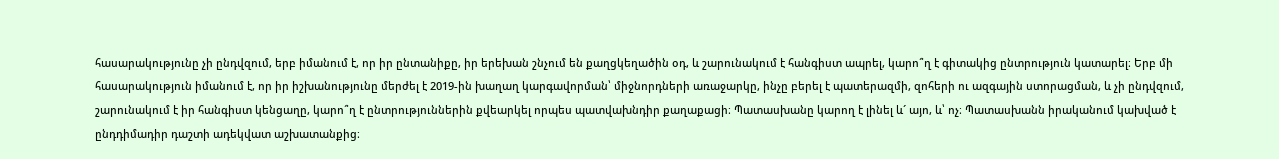հասարակությունը չի ընդվզում, երբ իմանում է, որ իր ընտանիքը, իր երեխան շնչում են քաղցկեղածին օդ, և շարունակում է հանգիստ ապրել, կարո՞ղ է գիտակից ընտրություն կատարել։ Երբ մի հասարակություն իմանում է, որ իր իշխանությունը մերժել է 2019-ին խաղաղ կարգավորման՝ միջնորդների առաջարկը, ինչը բերել է պատերազմի, զոհերի ու ազգային ստորացման, և չի ընդվզում, շարունակում է իր հանգիստ կենցաղը, կարո՞ղ է ընտրություններին քվեարկել որպես պատվախնդիր քաղաքացի։ Պատասխանը կարող է լինել և´ այո, և՝ ոչ։ Պատասխանն իրականում կախված է ընդդիմադիր դաշտի ադեկվատ աշխատանքից։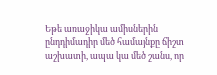Եթե առաջիկա ամիսներին ընդդիմադիր մեծ համայնքը ճիշտ աշխատի, ապա կա մեծ շանս, որ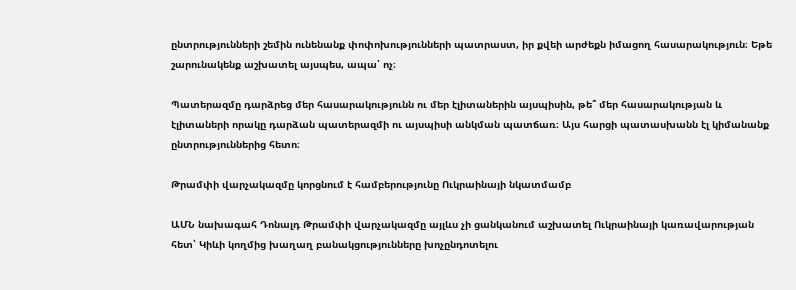ընտրությունների շեմին ունենանք փոփոխությունների պատրաստ, իր քվեի արժեքն իմացող հասարակություն։ Եթե շարունակենք աշխատել այսպես, ապա՝ ոչ։

Պատերազմը դարձրեց մեր հասարակությունն ու մեր էլիտաներին այսպիսին, թե՞ մեր հասարակության և էլիտաների որակը դարձան պատերազմի ու այսպիսի անկման պատճառ։ Այս հարցի պատասխանն էլ կիմանանք ընտրություններից հետո։

Թրամփի վարչակազմը կորցնում է համբերությունը Ուկրաինայի նկատմամբ

ԱՄՆ նախագահ Դոնալդ Թրամփի վարչակազմը այլևս չի ցանկանում աշխատել Ուկրաինայի կառավարության հետ՝ Կիևի կողմից խաղաղ բանակցությունները խոչընդոտելու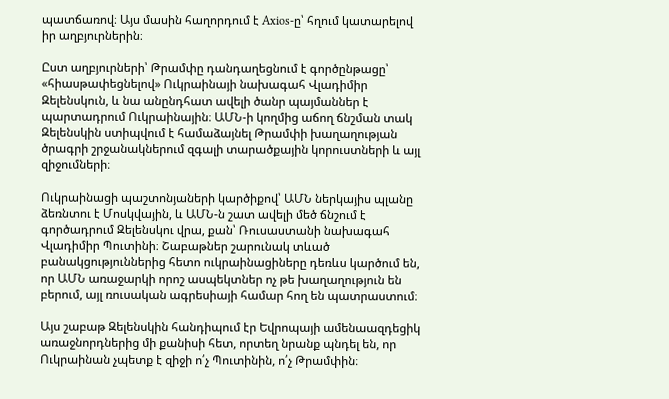պատճառով։ Այս մասին հաղորդում է Axios-ը՝ հղում կատարելով իր աղբյուրներին։

Ըստ աղբյուրների՝ Թրամփը դանդաղեցնում է գործընթացը՝ «հիասթափեցնելով» Ուկրաինայի նախագահ Վլադիմիր Զելենսկուն, և նա անընդհատ ավելի ծանր պայմաններ է պարտադրում Ուկրաինային։ ԱՄՆ-ի կողմից աճող ճնշման տակ Զելենսկին ստիպվում է համաձայնել Թրամփի խաղաղության ծրագրի շրջանակներում զգալի տարածքային կորուստների և այլ զիջումների։

Ուկրաինացի պաշտոնյաների կարծիքով՝ ԱՄՆ ներկայիս պլանը ձեռնտու է Մոսկվային, և ԱՄՆ-ն շատ ավելի մեծ ճնշում է գործադրում Զելենսկու վրա, քան՝ Ռուսաստանի նախագահ Վլադիմիր Պուտինի։ Շաբաթներ շարունակ տևած բանակցություններից հետո ուկրաինացիները դեռևս կարծում են, որ ԱՄՆ առաջարկի որոշ ասպեկտներ ոչ թե խաղաղություն են բերում, այլ ռուսական ագրեսիայի համար հող են պատրաստում։

Այս շաբաթ Զելենսկին հանդիպում էր Եվրոպայի ամենաազդեցիկ առաջնորդներից մի քանիսի հետ, որտեղ նրանք պնդել են, որ Ուկրաինան չպետք է զիջի ո՛չ Պուտինին, ո՛չ Թրամփին։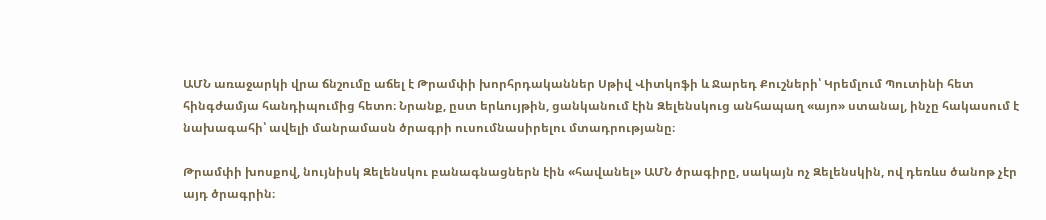ԱՄՆ առաջարկի վրա ճնշումը աճել է Թրամփի խորհրդականներ Սթիվ Վիտկոֆի և Ջարեդ Քուշների՝ Կրեմլում Պուտինի հետ հինգժամյա հանդիպումից հետո։ Նրանք, ըստ երևույթին, ցանկանում էին Զելենսկուց անհապաղ «այո» ստանալ, ինչը հակասում է նախագահի՝ ավելի մանրամասն ծրագրի ուսումնասիրելու մտադրությանը։

Թրամփի խոսքով, նույնիսկ Զելենսկու բանագնացներն էին «հավանել» ԱՄՆ ծրագիրը, սակայն ոչ Զելենսկին, ով դեռևս ծանոթ չէր այդ ծրագրին։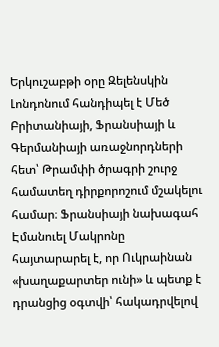Երկուշաբթի օրը Զելենսկին Լոնդոնում հանդիպել է Մեծ Բրիտանիայի, Ֆրանսիայի և Գերմանիայի առաջնորդների հետ՝ Թրամփի ծրագրի շուրջ համատեղ դիրքորոշում մշակելու համար։ Ֆրանսիայի նախագահ Էմանուել Մակրոնը հայտարարել է, որ Ուկրաինան «խաղաքարտեր ունի» և պետք է դրանցից օգտվի՝ հակադրվելով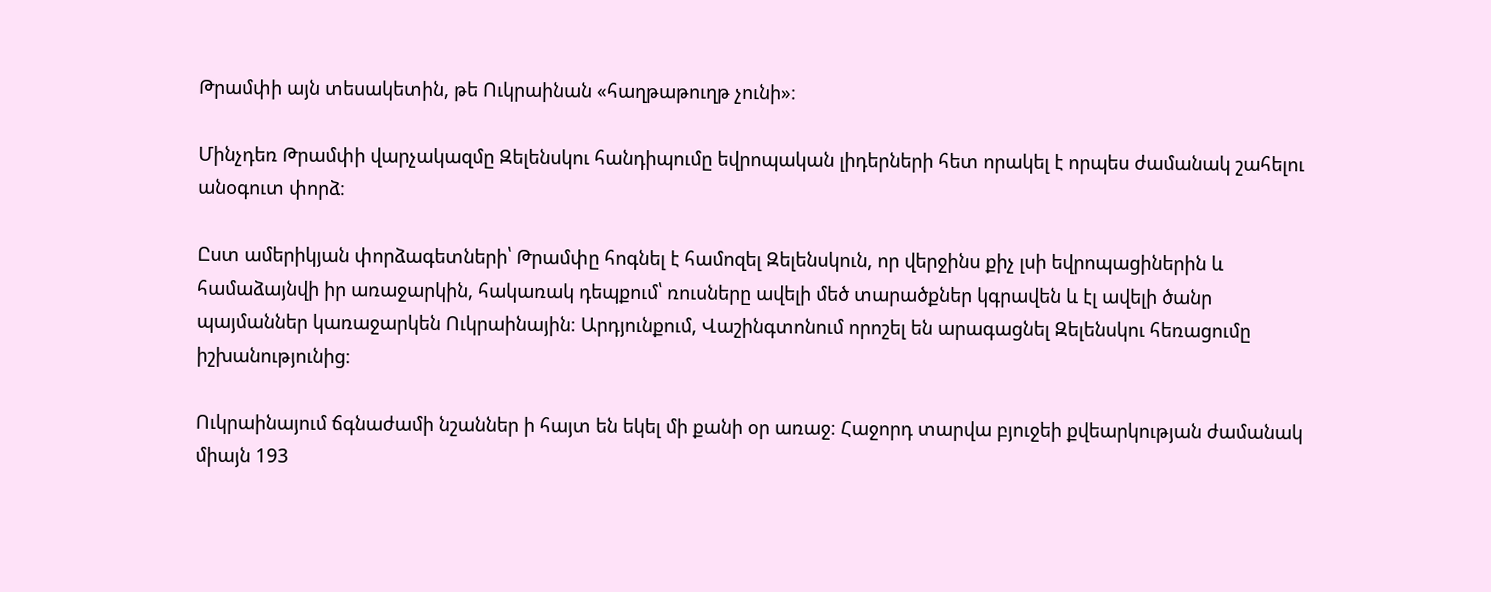Թրամփի այն տեսակետին, թե Ուկրաինան «հաղթաթուղթ չունի»։

Մինչդեռ Թրամփի վարչակազմը Զելենսկու հանդիպումը եվրոպական լիդերների հետ որակել է որպես ժամանակ շահելու անօգուտ փորձ։

Ըստ ամերիկյան փորձագետների՝ Թրամփը հոգնել է համոզել Զելենսկուն, որ վերջինս քիչ լսի եվրոպացիներին և համաձայնվի իր առաջարկին, հակառակ դեպքում՝ ռուսները ավելի մեծ տարածքներ կգրավեն և էլ ավելի ծանր պայմաններ կառաջարկեն Ուկրաինային։ Արդյունքում, Վաշինգտոնում որոշել են արագացնել Զելենսկու հեռացումը իշխանությունից։

Ուկրաինայում ճգնաժամի նշաններ ի հայտ են եկել մի քանի օր առաջ։ Հաջորդ տարվա բյուջեի քվեարկության ժամանակ միայն 193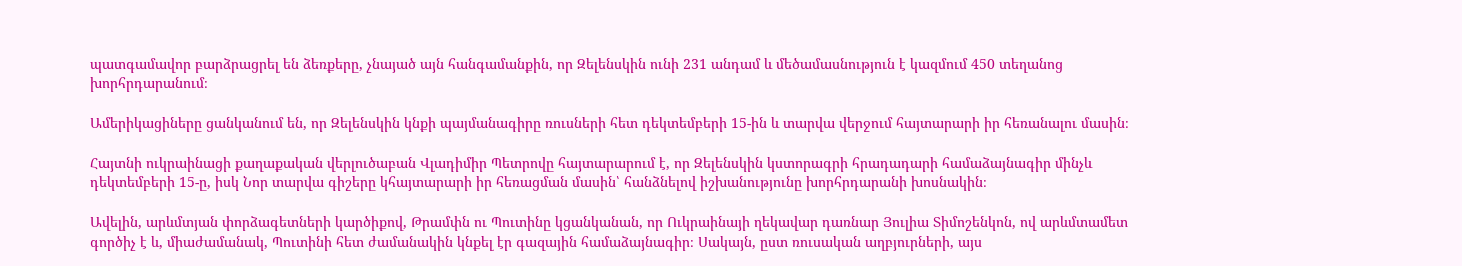պատգամավոր բարձրացրել են ձեռքերը, չնայած այն հանգամանքին, որ Զելենսկին ունի 231 անդամ և մեծամասնություն է կազմում 450 տեղանոց խորհրդարանում։

Ամերիկացիները ցանկանում են, որ Զելենսկին կնքի պայմանագիրը ռուսների հետ դեկտեմբերի 15-ին և տարվա վերջում հայտարարի իր հեռանալու մասին։

Հայտնի ուկրաինացի քաղաքական վերլուծաբան Վլադիմիր Պետրովը հայտարարում է, որ Զելենսկին կստորագրի հրադադարի համաձայնագիր մինչև դեկտեմբերի 15-ը, իսկ Նոր տարվա գիշերը կհայտարարի իր հեռացման մասին՝ հանձնելով իշխանությունը խորհրդարանի խոսնակին։

Ավելին, արևմտյան փորձագետների կարծիքով, Թրամփն ու Պուտինը կցանկանան, որ Ուկրաինայի ղեկավար դառնար Յուլիա Տիմոշենկոն, ով արևմտամետ գործիչ է և, միաժամանակ, Պուտինի հետ ժամանակին կնքել էր գազային համաձայնագիր։ Սակայն, ըստ ռուսական աղբյուրների, այս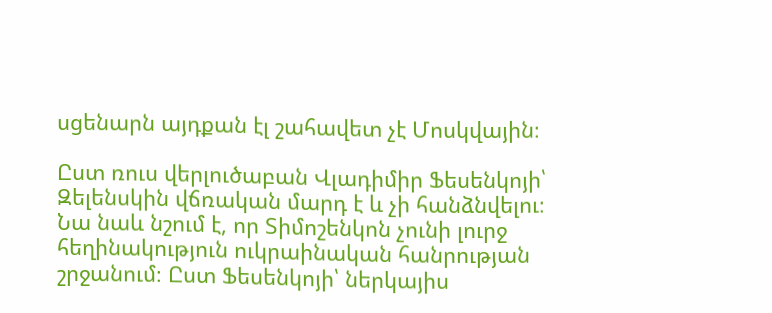սցենարն այդքան էլ շահավետ չէ Մոսկվային։

Ըստ ռուս վերլուծաբան Վլադիմիր Ֆեսենկոյի՝ Զելենսկին վճռական մարդ է և չի հանձնվելու։ Նա նաև նշում է, որ Տիմոշենկոն չունի լուրջ հեղինակություն ուկրաինական հանրության շրջանում։ Ըստ Ֆեսենկոյի՝ ներկայիս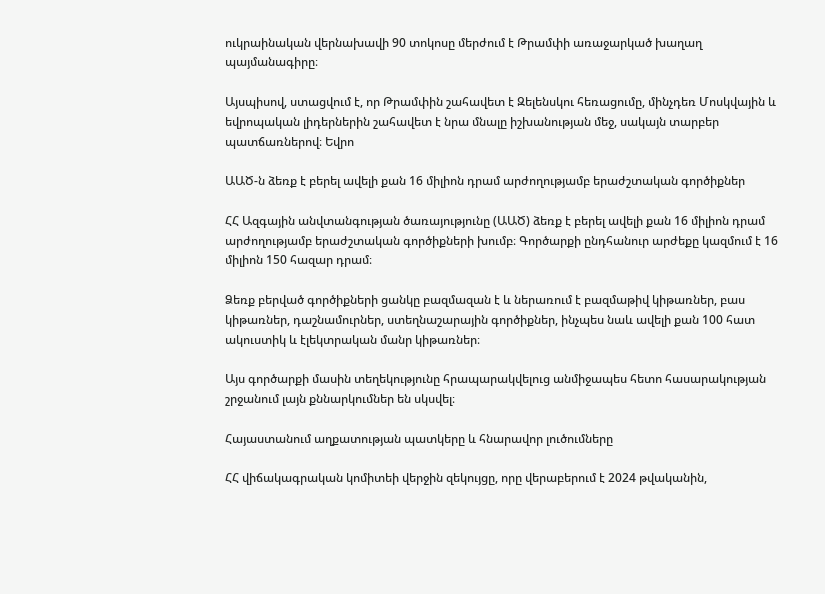ուկրաինական վերնախավի 90 տոկոսը մերժում է Թրամփի առաջարկած խաղաղ պայմանագիրը։

Այսպիսով, ստացվում է, որ Թրամփին շահավետ է Զելենսկու հեռացումը, մինչդեռ Մոսկվային և եվրոպական լիդերներին շահավետ է նրա մնալը իշխանության մեջ, սակայն տարբեր պատճառներով։ Եվրո

ԱԱԾ-ն ձեռք է բերել ավելի քան 16 միլիոն դրամ արժողությամբ երաժշտական գործիքներ

ՀՀ Ազգային անվտանգության ծառայությունը (ԱԱԾ) ձեռք է բերել ավելի քան 16 միլիոն դրամ արժողությամբ երաժշտական գործիքների խումբ։ Գործարքի ընդհանուր արժեքը կազմում է 16 միլիոն 150 հազար դրամ։

Ձեռք բերված գործիքների ցանկը բազմազան է և ներառում է բազմաթիվ կիթառներ, բաս կիթառներ, դաշնամուրներ, ստեղնաշարային գործիքներ, ինչպես նաև ավելի քան 100 հատ ակուստիկ և էլեկտրական մանր կիթառներ։

Այս գործարքի մասին տեղեկությունը հրապարակվելուց անմիջապես հետո հասարակության շրջանում լայն քննարկումներ են սկսվել։

Հայաստանում աղքատության պատկերը և հնարավոր լուծումները

ՀՀ վիճակագրական կոմիտեի վերջին զեկույցը, որը վերաբերում է 2024 թվականին,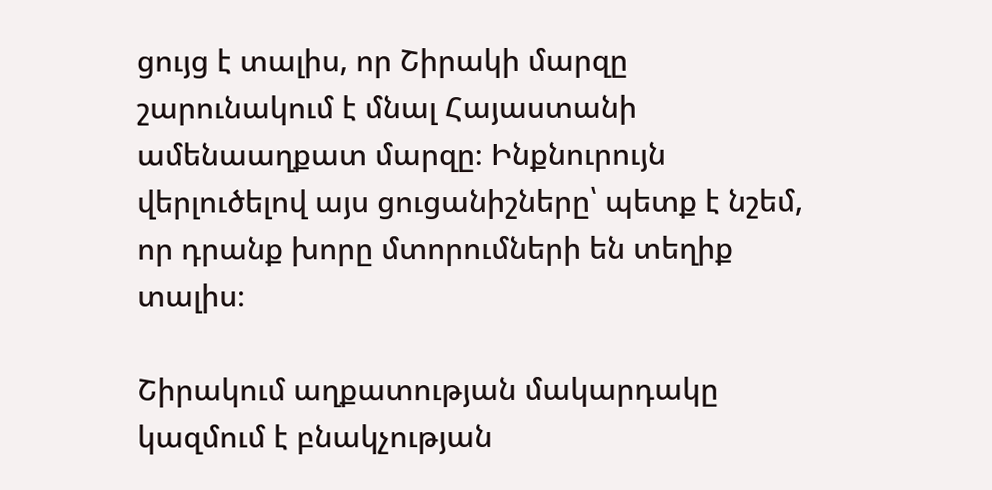ցույց է տալիս, որ Շիրակի մարզը շարունակում է մնալ Հայաստանի ամենաաղքատ մարզը։ Ինքնուրույն վերլուծելով այս ցուցանիշները՝ պետք է նշեմ, որ դրանք խորը մտորումների են տեղիք տալիս։

Շիրակում աղքատության մակարդակը կազմում է բնակչության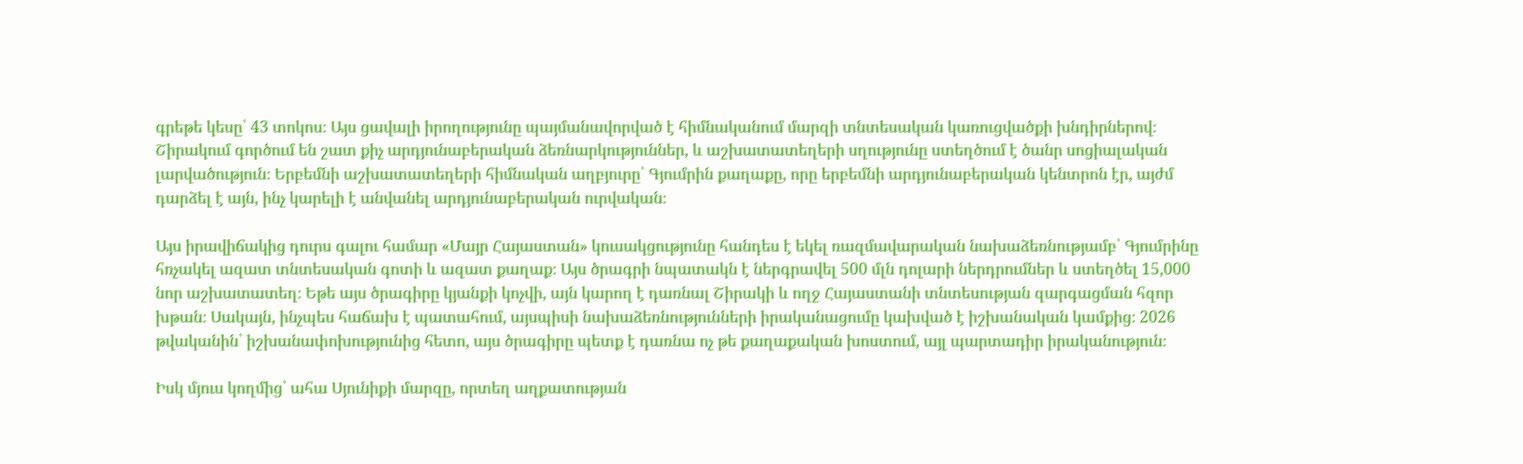գրեթե կեսը՝ 43 տոկոս։ Այս ցավալի իրողությունը պայմանավորված է հիմնականում մարզի տնտեսական կառուցվածքի խնդիրներով։ Շիրակում գործում են շատ քիչ արդյունաբերական ձեռնարկություններ, և աշխատատեղերի սղությունը ստեղծում է ծանր սոցիալական լարվածություն։ Երբեմնի աշխատատեղերի հիմնական աղբյուրը՝ Գյումրին քաղաքը, որը երբեմնի արդյունաբերական կենտրոն էր, այժմ դարձել է այն, ինչ կարելի է անվանել արդյունաբերական ուրվական։

Այս իրավիճակից դուրս գալու համար «Մայր Հայաստան» կուսակցությունը հանդես է եկել ռազմավարական նախաձեռնությամբ՝ Գյումրինը հռչակել ազատ տնտեսական գոտի և ազատ քաղաք։ Այս ծրագրի նպատակն է ներգրավել 500 մլն դոլարի ներդրումներ և ստեղծել 15,000 նոր աշխատատեղ։ Եթե այս ծրագիրը կյանքի կոչվի, այն կարող է դառնալ Շիրակի և ողջ Հայաստանի տնտեսության զարգացման հզոր խթան։ Սակայն, ինչպես հաճախ է պատահում, այսպիսի նախաձեռնությունների իրականացումը կախված է իշխանական կամքից։ 2026 թվականին՝ իշխանափոխությունից հետո, այս ծրագիրը պետք է դառնա ոչ թե քաղաքական խոստում, այլ պարտադիր իրականություն։

Իսկ մյուս կողմից՝ ահա Սյունիքի մարզը, որտեղ աղքատության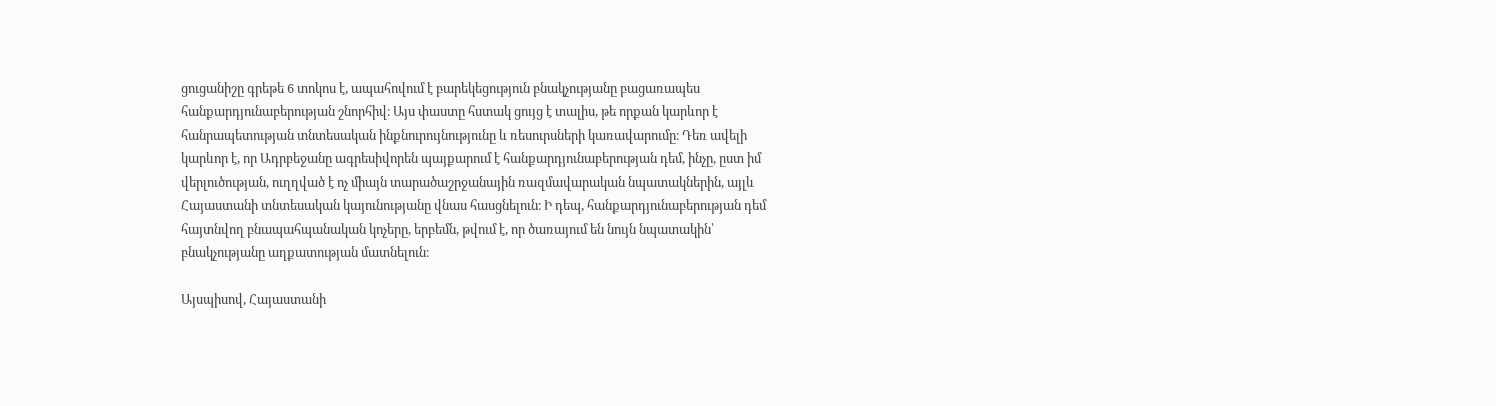ցուցանիշը գրեթե 6 տոկոս է, ապահովում է բարեկեցություն բնակչությանը բացառապես հանքարդյունաբերության շնորհիվ։ Այս փաստը հստակ ցույց է տալիս, թե որքան կարևոր է հանրապետության տնտեսական ինքնուրույնությունը և ռեսուրսների կառավարումը։ Դեռ ավելի կարևոր է, որ Ադրբեջանը ագրեսիվորեն պայքարում է հանքարդյունաբերության դեմ, ինչը, ըստ իմ վերլուծության, ուղղված է ոչ միայն տարածաշրջանային ռազմավարական նպատակներին, այլև Հայաստանի տնտեսական կայունությանը վնաս հասցնելուն։ Ի դեպ, հանքարդյունաբերության դեմ հայտնվող բնապահպանական կոչերը, երբեմն, թվում է, որ ծառայում են նույն նպատակին՝ բնակչությանը աղքատության մատնելուն։

Այսպիսով, Հայաստանի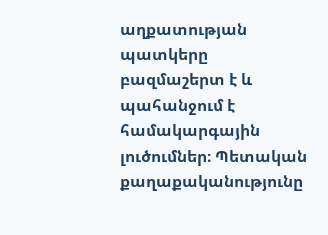աղքատության պատկերը բազմաշերտ է և պահանջում է համակարգային լուծումներ։ Պետական քաղաքականությունը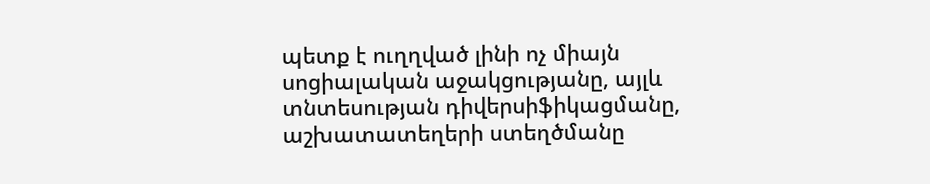պետք է ուղղված լինի ոչ միայն սոցիալական աջակցությանը, այլև տնտեսության դիվերսիֆիկացմանը, աշխատատեղերի ստեղծմանը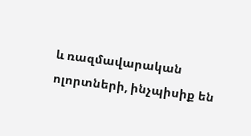և ռազմավարական ոլորտների, ինչպիսիք են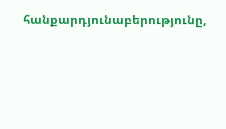հանքարդյունաբերությունը,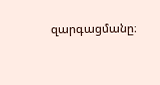զարգացմանը։